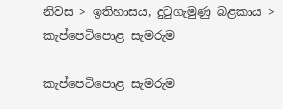නිවස > ඉතිහාසය, දුටුගැමුණු බළකාය > කැප්පෙටිපොළ සැමරුම

කැප්පෙටිපොළ සැමරුම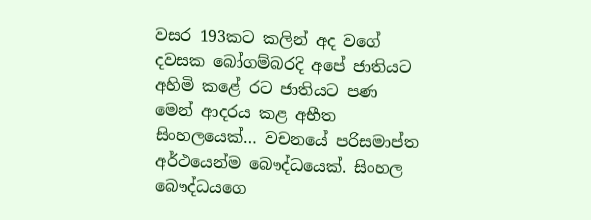වසර 193කට කලින් අද වගේ දවසක බෝගම්බරදි අපේ ජාතියට අහිමි කළේ රට ජාතියට පණ මෙන් ආදරය කළ අභීත සිංහලයෙක්… වචනයේ පරිසමාප්ත අර්ථයෙන්ම බෞද්ධයෙක්. සිංහල බෞද්ධයගෙ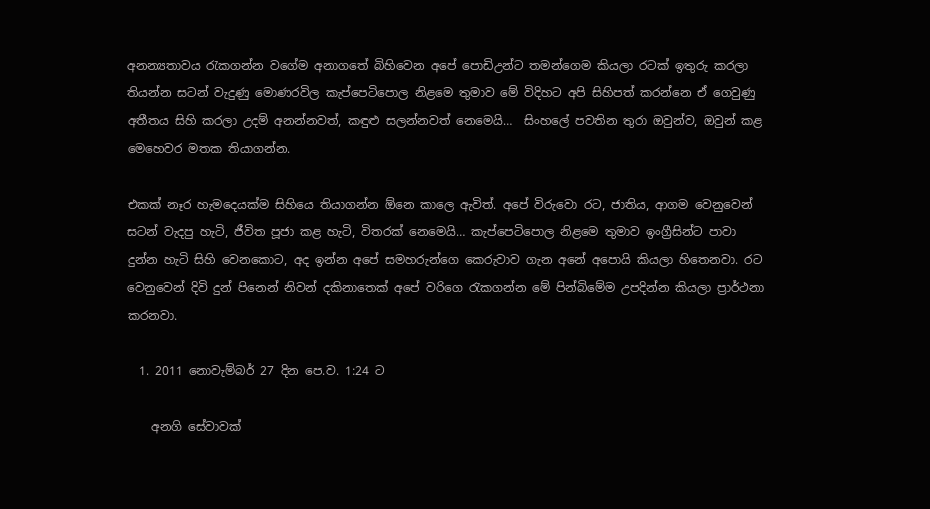අනන්‍යතාවය රැකගන්න වගේම අනාගතේ බිහිවෙන අපේ පොඩිඋන්ට තමන්ගෙම කියලා රටක් ඉතුරු කරලා තියන්න සටන් වැදුණු මොණරවිල කැප්පෙටිපොල නිළමෙ තුමාව මේ විදිහට අපි සිහිපත් කරන්නෙ ඒ ගෙවුණු අතීතය සිහි කරලා උදම් අනන්නවත්, කඳුළු සලන්නවත් නෙමෙයි…  සිංහලේ පවතින තුරා ඔවුන්ව, ඔවුන් කළ මෙහෙවර මතක තියාගන්න.

එකක් නෑර හැමදෙයක්ම සිහියෙ තියාගන්න ඕනෙ කාලෙ ඇවිත්. අපේ විරුවො රට, ජාතිය, ආගම වෙනුවෙන් සටන් වැදපු හැටි, ජීවිත පූජා කළ හැටි, විතරක් නෙමෙයි… කැප්පෙටිපොල නිළමෙ තුමාව ඉංග්‍රීසින්ට පාවා දුන්න හැටි සිහි වෙනකොට, අද ඉන්න අපේ සමහරුන්ගෙ කෙරුවාව ගැන අනේ අපොයි කියලා හිතෙනවා. රට වෙනුවෙන් දිවි දුන් පිනෙන් නිවන් දකිනාතෙක් අපේ වරිගෙ රැකගන්න මේ පින්බිමේම උපදින්න කියලා ප්‍රාර්ථනා කරනවා.

  1. 2011 නොවැම්බර් 27 දින පෙ.ව. 1:24 ට

    අනගි සේවාවක්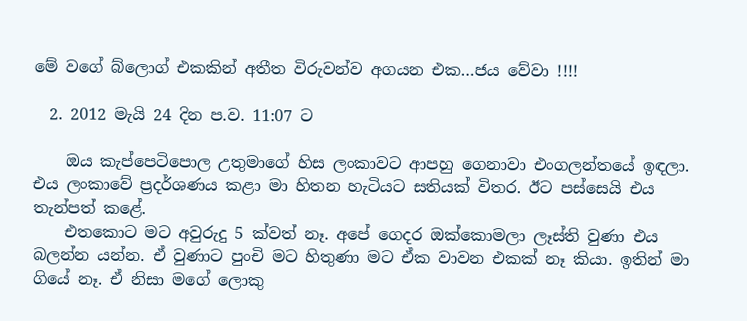මේ වගේ බ්ලොග් එකකින් අතීත විරුවන්ව අගයන එක…ජය වේවා !!!!

  2. 2012 මැයි 24 දින ප.ව. 11:07 ට

    ඔය කැප්පෙටිපොල උතුමාගේ හිස ලංකාවට ආපහු ගෙනාවා එංගලන්තයේ ඉඳලා. එය ලංකාවේ ප්‍රදර්ශණය කළා මා හිතන හැටියට සතියක් විතර. ඊට පස්සෙයි එය තැන්පත් කළේ.
    එතකොට මට අවුරුදු 5 ක්වත් නෑ. අපේ ගෙදර ඔක්කොමලා ලෑස්ති වුණා එය බලන්න යන්න. ඒ වුණාට පුංචි මට හිතුණා මට ඒක වාවන එකක් නෑ කියා. ඉතින් මා ගියේ නෑ. ඒ නිසා මගේ ලොකු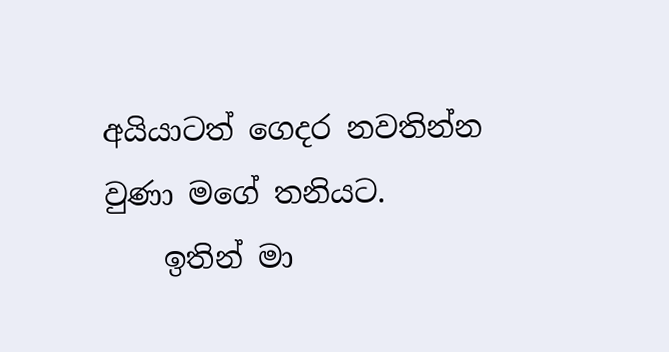අයියාටත් ගෙදර නවතින්න වුණා මගේ තනියට.
    ඉතින් මා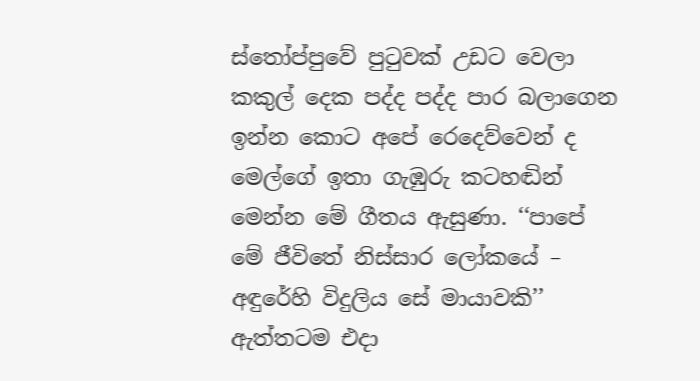ස්තෝප්පුවේ පුටුවක් උඩට වෙලා කකුල් දෙක පද්ද පද්ද පාර බලාගෙන ඉන්න කොට අපේ රෙදෙව්වෙන් ද මෙල්ගේ ඉතා ගැඹුරු කටහඬින් මෙන්න මේ ගීතය ඇසුණා. ‘‘පාපේ මේ ජීවිතේ නිස්සාර ලෝකයේ – අඳුරේහි විදුලිය සේ මායාවකි’’ ඇත්තටම එදා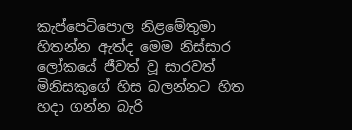කැප්පෙටිපොල නිළමේතුමා හිතන්න ඇත්ද මෙම නිස්සාර ලෝකයේ ජීවත් වූ සාරවත් මිනිසකුගේ හිස බලන්නට හිත හදා ගන්න බැරි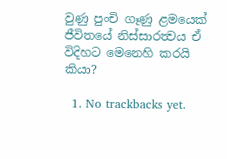වුණු පුංචි ගෑණු ළමයෙක් ජීවිතයේ නිස්සාරත්‍වය ඒ විදිහට මෙනෙහි කරයි කියා?

  1. No trackbacks yet.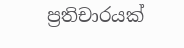ප්‍රතිචාරයක්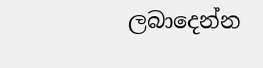ලබාදෙන්න